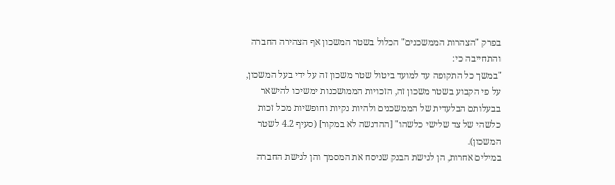בפרק "הצהרות הממשכנים" הכלול בשטר המשכון אף הצהירה החברה והתחייבה כי:
"במשך כל התקופה עד למועד ביטול שטר משכון זה על ידי בעל המשכון, על פי הקבוע בשטר משכון זה, הזכויות הממושכנות ימשיכו להישאר בבעלותם הבלעדית של הממשכנים ולהיות נקיות וחופשיות מכל זכות כלשהי של צד שלישי כלשהו" [ההדגשה לא במקור] (סעיף 4.2 לשטר המשכון).
במילים אחרות, הן לגישת הבנק שניסח את המסמך והן לגישת החברה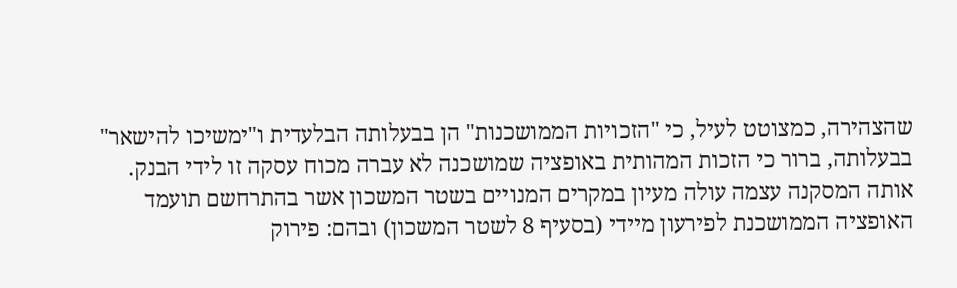שהצהירה, כמצוטט לעיל, כי "הזכויות הממושכנות" הן בבעלותה הבלעדית ו"ימשיכו להישאר" בבעלותה, ברור כי הזכות המהותית באופציה שמושכנה לא עברה מכוח עסקה זו לידי הבנק.
אותה המסקנה עצמה עולה מעיון במקרים המנויים בשטר המשכון אשר בהתרחשם תועמד האופציה הממושכנת לפירעון מיידי (בסעיף 8 לשטר המשכון) ובהם: פירוק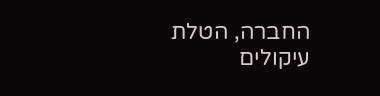החברה, הטלת עיקולים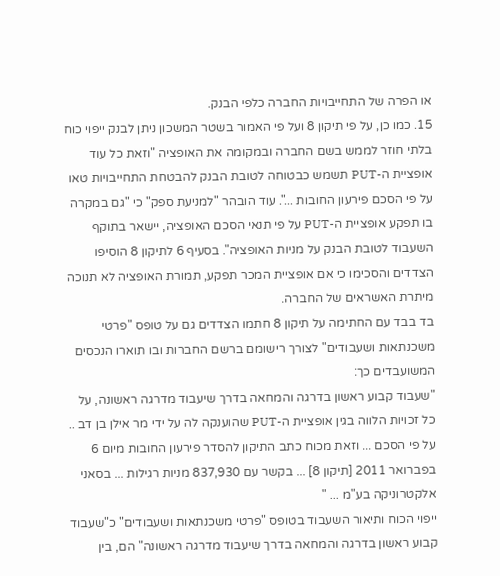או הפרה של התחייבויות החברה כלפי הבנק.
15. כמו כן, על פי תיקון 8 ועל פי האמור בשטר המשכון ניתן לבנק ייפוי כוח בלתי חוזר לממש בשם החברה ובמקומה את האופציה "וזאת כל עוד אופציית ה-PUT תשמש כבטוחה לטובת הבנק להבטחת התחייבויות טאו על פי הסכם פירעון החובות ...". עוד הובהר "למניעת ספק" כי "גם במקרה בו תפקע אופציית ה-PUT על פי תנאי הסכם האופציה, יישאר בתוקף השעבוד לטובת הבנק על מניות האופציה". בסעיף 6 לתיקון 8 הוסיפו הצדדים והסכימו כי אם אופציית המכר תפקע, תמורת האופציה לא תנוכה מיתרת האשראים של החברה.
בד בבד עם החתימה על תיקון 8 חתמו הצדדים גם על טופס "פרטי משכנתאות ושעבודים" לצורך רישומם ברשם החברות ובו תוארו הנכסים המשועבדים כך:
"שעבוד קבוע ראשון בדרגה והמחאה בדרך שיעבוד מדרגה ראשונה, על כל זכויות הלווה בגין אופציית ה-PUT שהוענקה לה על ידי מר אילן בן דב .. על פי הסכם ... וזאת מכוח כתב התיקון להסדר פירעון החובות מיום 6 בפברואר 2011 [תיקון 8] ... בקשר עם 837,930 מניות רגילות ... בסאני אלקטרוניקה בע"מ ... "
ייפוי הכוח ותיאור השעבוד בטופס "פרטי משכנתאות ושעבודים" כ"שעבוד קבוע ראשון בדרגה והמחאה בדרך שיעבוד מדרגה ראשונה" הם, בין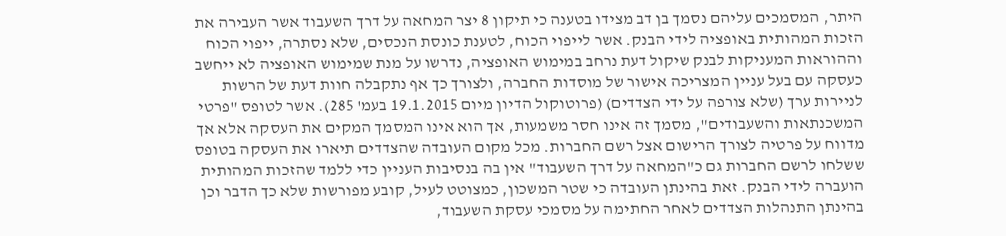היתר, המסמכים עליהם נסמך בן דב מצידו בטענה כי תיקון 8 יצר המחאה על דרך השעבוד אשר העבירה את הזכות המהותית באופציה לידי הבנק. אשר לייפוי הכוח, לטענת כונסת הנכסים, שלא נסתרה, ייפוי הכוח וההוראות המעניקות לבנק שיקול דעת נרחב במימוש האופציה, נדרשו על מנת שמימוש האופציה לא ייחשב כעסקה עם בעל עניין המצריכה אישור של מוסדות החברה, ולצורך כך אף נתקבלה חוות דעת של הרשות לניירות ערך (שלא צורפה על ידי הצדדים) (פרוטוקול הדיון מיום 19.1.2015 בעמ' 285). אשר לטופס "פרטי המשכנתאות והשעבודים", מסמך זה אינו חסר משמעות, אך הוא אינו המסמך המקים את העסקה אלא אך מדווח על פרטיה לצורך הרישום אצל רשם החברות. מכל מקום העובדה שהצדדים תיארו את העסקה בטופס ששלחו לרשם החברות גם כ"המחאה על דרך השעבוד" אין בה בנסיבות העניין כדי ללמד שהזכות המהותית הועברה לידי הבנק. זאת בהינתן העובדה כי שטר המשכון, כמצוטט לעיל, קובע מפורשות שלא כך הדבר וכן בהינתן התנהלות הצדדים לאחר החתימה על מסמכי עסקת השעבוד,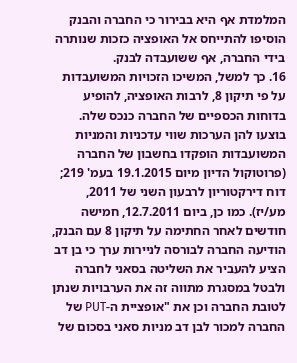המלמדת אף היא בבירור כי החברה והבנק הוסיפו להתייחס אל האופציה כזכות שנותרה בידי החברה, אף ששועבדה לבנק.
16. כך למשל, המשיכו הזכויות המשועבדות על פי תיקון 8, לרבות האופציה, להופיע בדוחות הכספיים של החברה כנכס שלה. בוצעו להן הערכות שווי עדכניות והמניות המשועבדות הופקדו בחשבון של החברה (פרוטוקול הדיון מיום 19.1.2015 בעמ' 219; דוח דירקטוריון לרבעון השני של 2011, מע/יז). כמו כן, ביום 12.7.2011, חמישה חודשים לאחר החתימה על תיקון 8 עם הבנק, הודיעה החברה לבורסה לניירות ערך כי בן דב הציע להעביר את השליטה בסאני לחברה ולבטל במסגרת מתווה זה את הערבויות שנתן לטובת החברה וכן את "אופציית ה-PUT של החברה למכור לבן דב מניות סאני בסכום של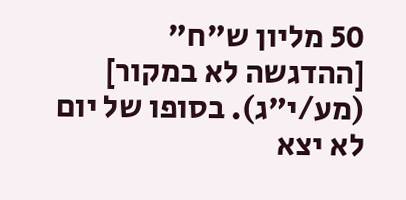50 מליון ש"ח" [ההדגשה לא במקור] (מע/י"ג). בסופו של יום לא יצא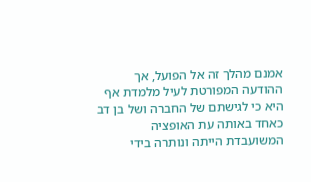אמנם מהלך זה אל הפועל, אך ההודעה המפורטת לעיל מלמדת אף היא כי לגישתם של החברה ושל בן דב כאחד באותה עת האופציה המשועבדת הייתה ונותרה בידי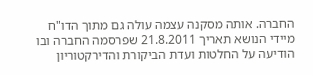החברה. אותה מסקנה עצמה עולה גם מתוך הדו"ח מיידי הנושא תאריך 21.8.2011 שפרסמה החברה ובו הודיעה על החלטות ועדת הביקורת והדירקטוריון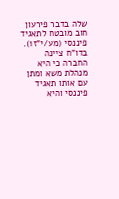שלה בדבר פירעון חוב מובטח לתאגיד פיננסי (מע/י"ז1). בדו"ח ציינה החברה כי היא מנהלת משא ומתן עם אותו תאגיד פיננסי והיא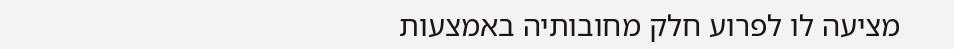מציעה לו לפרוע חלק מחובותיה באמצעות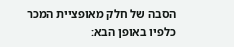הסבה של חלק מאופציית המכר כלפיו באופן הבא: